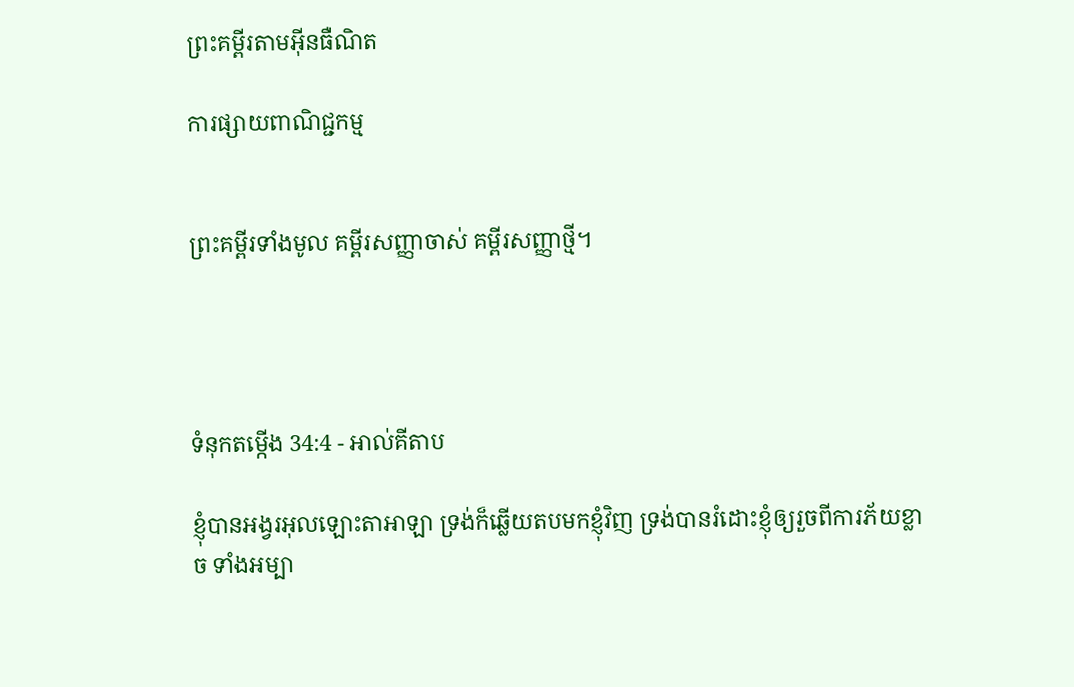ព្រះគម្ពីរតាមអ៊ីនធឺណិត

ការផ្សាយពាណិជ្ជកម្ម


ព្រះគម្ពីរទាំងមូល គម្ពីរសញ្ញាចាស់ គម្ពីរសញ្ញាថ្មី។




ទំនុកតម្កើង 34:4 - អាល់គីតាប

ខ្ញុំបានអង្វរអុលឡោះ‌តាអាឡា ទ្រង់ក៏ឆ្លើយតបមកខ្ញុំវិញ ទ្រង់បានរំដោះខ្ញុំឲ្យរួចពីការភ័យខ្លាច ទាំងអម្បា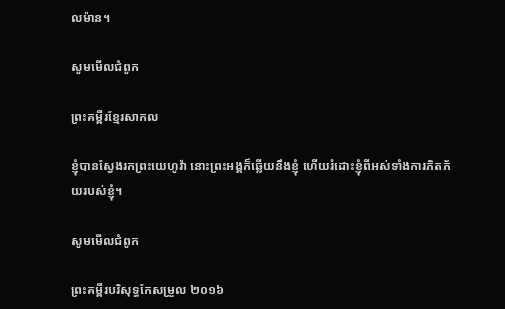ល‌ម៉ាន។

សូមមើលជំពូក

ព្រះគម្ពីរខ្មែរសាកល

ខ្ញុំបានស្វែងរកព្រះយេហូវ៉ា នោះព្រះអង្គក៏ឆ្លើយនឹងខ្ញុំ ហើយរំដោះខ្ញុំពីអស់ទាំងការភិតភ័យរបស់ខ្ញុំ។

សូមមើលជំពូក

ព្រះគម្ពីរបរិសុទ្ធកែសម្រួល ២០១៦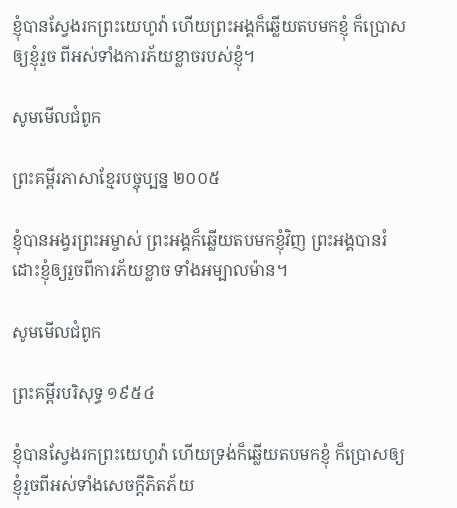ខ្ញុំបានស្វែងរកព្រះ‌យេហូវ៉ា ហើយព្រះ‌អង្គក៏ឆ្លើយតបមកខ្ញុំ ក៏ប្រោសឲ្យខ្ញុំរួច ពីអស់ទាំងការភ័យខ្លាចរបស់ខ្ញុំ។

សូមមើលជំពូក

ព្រះគម្ពីរភាសាខ្មែរបច្ចុប្បន្ន ២០០៥

ខ្ញុំបានអង្វរព្រះ‌អម្ចាស់ ព្រះអង្គក៏ឆ្លើយតបមកខ្ញុំវិញ ព្រះអង្គបានរំដោះខ្ញុំឲ្យរួចពីការភ័យខ្លាច ទាំងអម្បាល‌ម៉ាន។

សូមមើលជំពូក

ព្រះគម្ពីរបរិសុទ្ធ ១៩៥៤

ខ្ញុំបានស្វែងរកព្រះ‌យេហូវ៉ា ហើយទ្រង់ក៏ឆ្លើយតបមកខ្ញុំ ក៏ប្រោសឲ្យខ្ញុំរួចពីអស់ទាំងសេចក្ដីភិត‌ភ័យ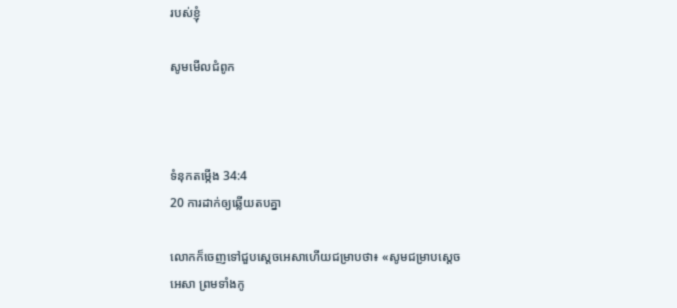របស់ខ្ញុំ

សូមមើលជំពូក



ទំនុកតម្កើង 34:4
20 ការដាក់ឲ្យឆ្លើយតបគ្នា

លោកក៏ចេញទៅជួបស្តេចអេ‌សាហើយជម្រាបថា៖ «សូមជម្រាបស្តេចអេ‌សា ព្រមទាំងកូ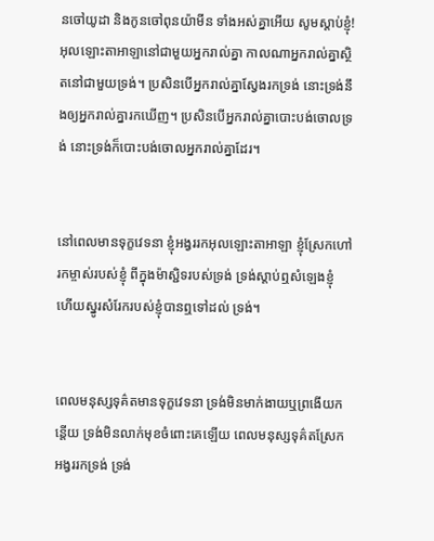នចៅយូដា និងកូនចៅពុន‌យ៉ាមីន ទាំងអស់គ្នាអើយ សូមស្តាប់ខ្ញុំ! អុលឡោះ‌តាអាឡានៅជាមួយអ្នករាល់គ្នា កាលណាអ្នករាល់គ្នាស្ថិតនៅជាមួយទ្រង់។ ប្រសិនបើអ្នករាល់គ្នាស្វែងរកទ្រង់ នោះទ្រង់នឹងឲ្យអ្នករាល់គ្នារកឃើញ។ ប្រសិនបើអ្នករាល់គ្នាបោះបង់ចោលទ្រង់ នោះទ្រង់ក៏បោះបង់ចោលអ្នករាល់គ្នាដែរ។


នៅពេលមានទុក្ខវេទនា ខ្ញុំអង្វររកអុលឡោះ‌តាអាឡា ខ្ញុំស្រែកហៅរកម្ចាស់របស់ខ្ញុំ ពីក្នុងម៉ាស្ជិទរបស់ទ្រង់ ទ្រង់ស្តាប់ឮសំឡេងខ្ញុំ ហើយស្នូរសំរែករបស់ខ្ញុំបានឮទៅដល់ ទ្រង់។


ពេលមនុស្សទុគ៌តមានទុក្ខវេទនា ទ្រង់មិនមាក់ងាយឬព្រងើយកន្តើយ ទ្រង់មិនលាក់មុខចំពោះគេឡើយ ពេលមនុស្សទុគ៌តស្រែកអង្វររកទ្រង់ ទ្រង់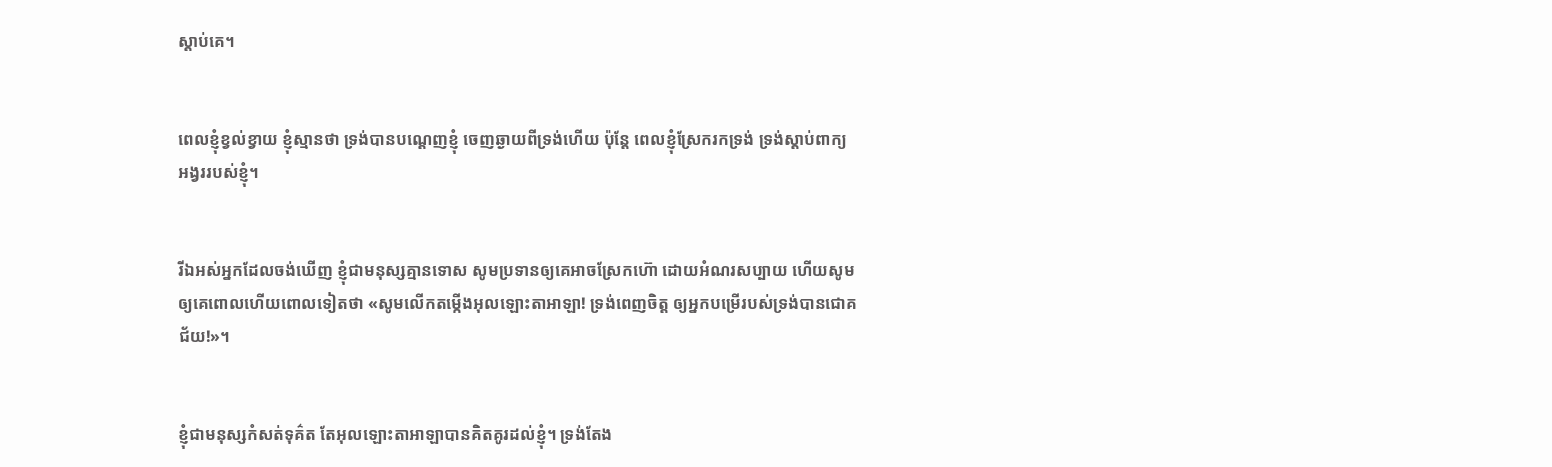ស្តាប់គេ។


ពេលខ្ញុំខ្វល់ខ្វាយ ខ្ញុំស្មានថា ទ្រង់បានបណ្តេញខ្ញុំ ចេញឆ្ងាយពីទ្រង់ហើយ ប៉ុន្តែ ពេលខ្ញុំស្រែករកទ្រង់ ទ្រង់ស្តាប់ពាក្យអង្វររបស់ខ្ញុំ។


រីឯអស់អ្នកដែលចង់ឃើញ ខ្ញុំជាមនុស្សគ្មានទោស សូមប្រទានឲ្យគេអាចស្រែកហ៊ោ ដោយអំណរសប្បាយ ហើយសូមឲ្យគេពោលហើយពោលទៀតថា «សូមលើកតម្កើងអុលឡោះ‌តាអាឡា! ទ្រង់ពេញចិត្ត ឲ្យអ្នកបម្រើរបស់ទ្រង់បានជោគជ័យ!»។


ខ្ញុំជាមនុស្សកំសត់ទុគ៌ត តែអុលឡោះ‌តាអាឡាបានគិត‌គូរដល់ខ្ញុំ។ ទ្រង់តែង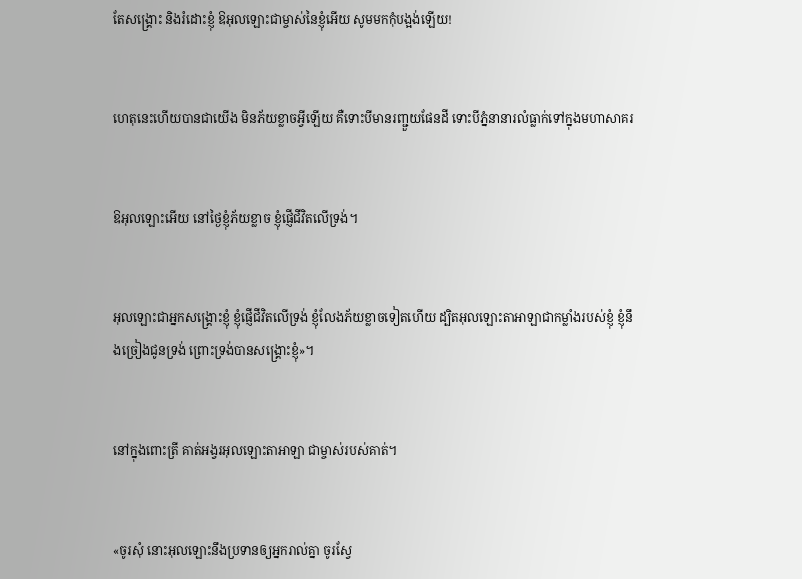តែសង្គ្រោះ និងរំដោះខ្ញុំ ឱអុលឡោះជាម្ចាស់នៃខ្ញុំអើយ សូមមកកុំបង្អង់ឡើយ!


ហេតុនេះហើយបានជាយើង មិនភ័យខ្លាចអ្វីឡើយ គឺទោះបីមានរញ្ជួយផែនដី ទោះបីភ្នំនានារលំធ្លាក់ទៅក្នុងមហា‌សាគរ


ឱអុលឡោះអើយ នៅថ្ងៃខ្ញុំភ័យខ្លាច ខ្ញុំផ្ញើជីវិតលើទ្រង់។


អុលឡោះជាអ្នក‌សង្គ្រោះខ្ញុំ ខ្ញុំផ្ញើជីវិតលើទ្រង់ ខ្ញុំលែងភ័យខ្លាចទៀតហើយ ដ្បិតអុលឡោះ‌តាអាឡាជាកម្លាំងរបស់ខ្ញុំ ខ្ញុំនឹងច្រៀងជូនទ្រង់ ព្រោះទ្រង់បានសង្គ្រោះខ្ញុំ»។


នៅក្នុងពោះត្រី គាត់អង្វរអុលឡោះ‌តាអាឡា ជាម្ចាស់របស់គាត់។


«ចូរសុំ នោះអុលឡោះនឹងប្រទានឲ្យអ្នករាល់គ្នា ចូរស្វែ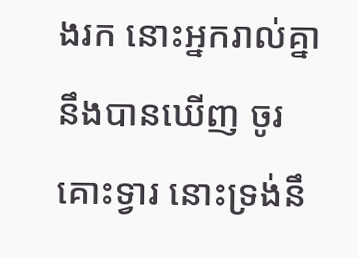ងរក នោះអ្នករាល់គ្នានឹងបានឃើញ ចូរគោះទ្វារ នោះទ្រង់នឹ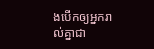ងបើកឲ្យអ្នករាល់គ្នាជា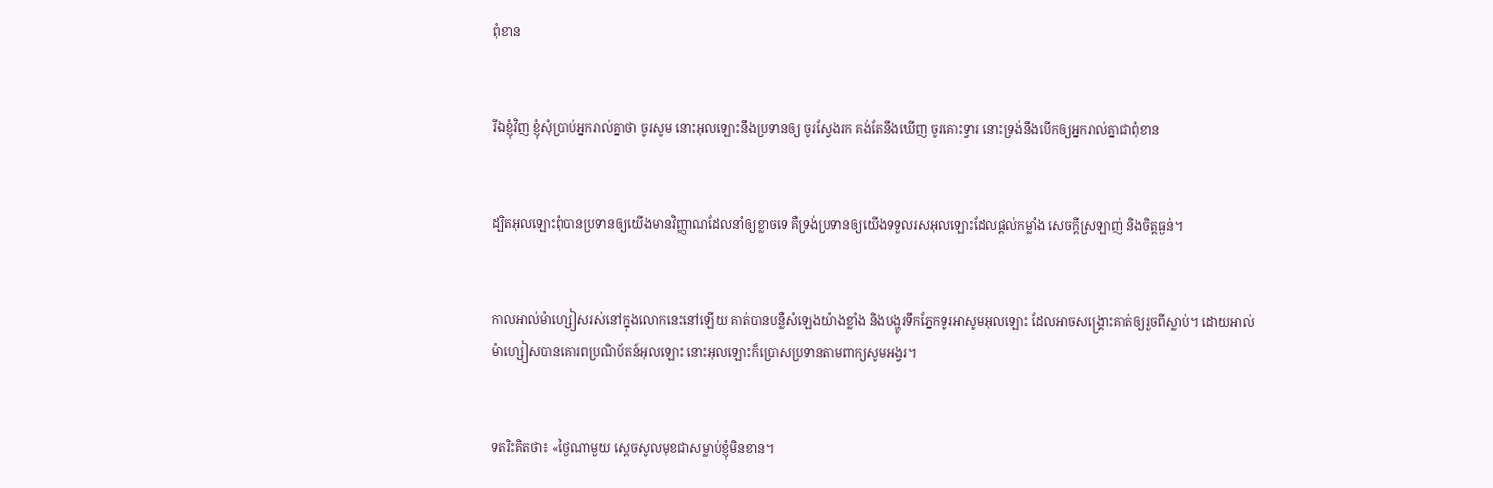ពុំ‌ខាន


រីឯខ្ញុំវិញ ខ្ញុំសុំប្រាប់អ្នករាល់គ្នាថា ចូរសូម នោះអុលឡោះនឹងប្រទានឲ្យ ចូរស្វែងរក គង់តែនឹងឃើញ ចូរគោះទ្វារ នោះទ្រង់នឹងបើកឲ្យអ្នករាល់គ្នាជាពុំ‌ខាន


ដ្បិតអុលឡោះពុំបានប្រទានឲ្យយើងមានវិញ្ញាណដែលនាំឲ្យខ្លាចទេ គឺទ្រង់ប្រទានឲ្យយើងទទួលរស‌អុលឡោះដែលផ្ដល់កម្លាំង សេចក្ដីស្រឡាញ់ និងចិត្ដធ្ងន់។


កាលអាល់ម៉ា‌ហ្សៀសរស់នៅក្នុងលោកនេះនៅឡើយ គាត់បានបន្លឺសំឡេងយ៉ាងខ្លាំង និងបង្ហូរទឹកភ្នែកទូរអាសូមអុលឡោះ ដែលអាចសង្គ្រោះគាត់ឲ្យរួចពីស្លាប់។ ដោយអាល់ម៉ា‌ហ្សៀសបានគោរពប្រណិ‌ប័តន៍អុលឡោះ នោះអុលឡោះក៏ប្រោសប្រទានតាមពាក្យសូម‌អង្វរ។


ទតរិះគិតថា៖ «ថ្ងៃណាមួយ ស្តេចសូលមុខជាសម្លាប់ខ្ញុំមិនខាន។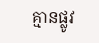គ្មានផ្លូវ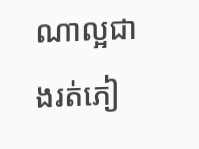ណាល្អជាងរត់ភៀ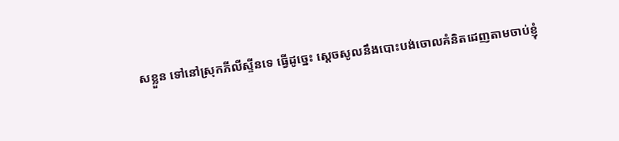សខ្លួន ទៅនៅស្រុកភីលី‌ស្ទីនទេ ធ្វើដូច្នេះ ស្តេចសូលនឹងបោះបង់ចោលគំនិតដេញតាមចាប់ខ្ញុំ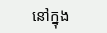នៅក្នុង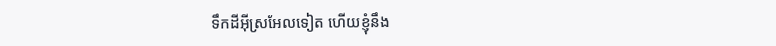ទឹកដីអ៊ីស្រ‌អែលទៀត ហើយខ្ញុំនឹង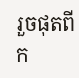រួចផុតពីក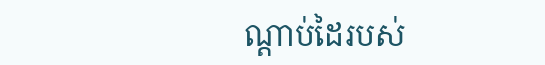ណ្តាប់ដៃរបស់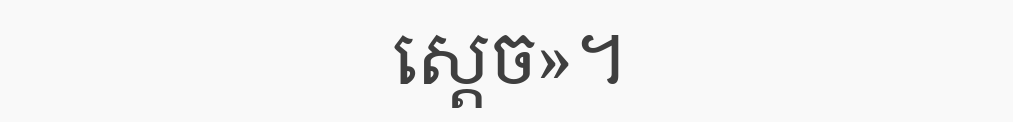ស្តេច»។